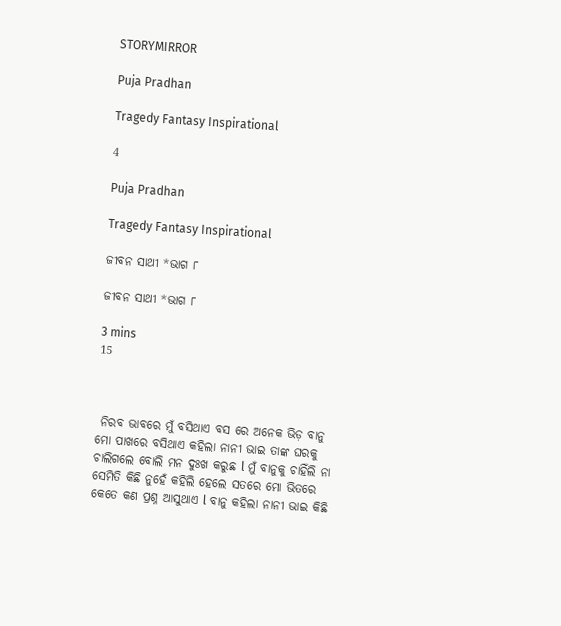STORYMIRROR

Puja Pradhan

Tragedy Fantasy Inspirational

4

Puja Pradhan

Tragedy Fantasy Inspirational

ଜୀବନ ସାଥୀ *ଭାଗ ୮

ଜୀବନ ସାଥୀ *ଭାଗ ୮

3 mins
15



 ନିରବ ଭାବରେ ମୁଁ ବସିଥାଏ ବସ ରେ ଅନେକ ଭିଡ଼ ବାନୁ ମୋ ପାଖରେ ବସିଥାଏ କହିଲା ନାନୀ ଭାଇ ତାଙ୍କ ଘରକୁ ଚାଲିଗଲେ ବୋଲି ମନ ଦୁଃଖ କରୁଛ l ମୁଁ ବାନୁକୁ ଚାହିଁଲି ନା ସେମିତି କିଛି ନୁହେଁ କହିଲି ହେଲେ ସତରେ ମୋ ଭିତରେ କେତେ କଣ ପ୍ରଶ୍ନ ଆସୁଥାଏ l ବାନୁ କହିଲା ନାନୀ ଭାଇ କିଛି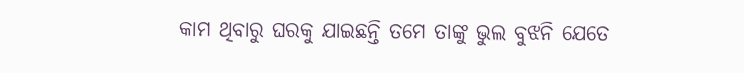କାମ ଥିବାରୁ ଘରକୁ ଯାଇଛନ୍ତି ତମେ ତାଙ୍କୁ ଭୁଲ ବୁଝନି ଯେତେ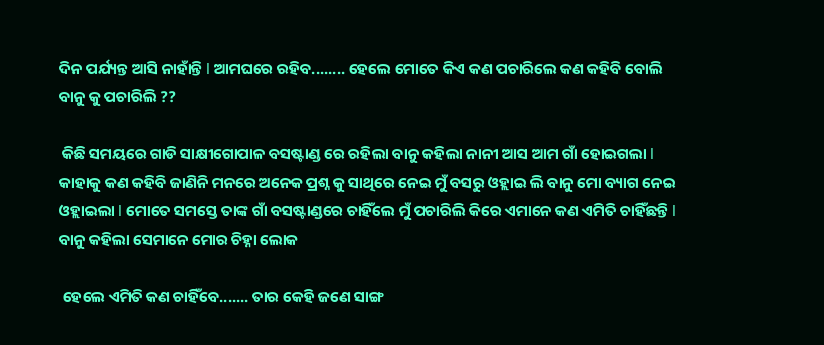ଦିନ ପର୍ଯ୍ୟନ୍ତ ଆସି ନାହାଁନ୍ତି l ଆମଘରେ ରହିବ........ ହେଲେ ମୋତେ କିଏ କଣ ପଚାରିଲେ କଣ କହିବି ବୋଲି ବାନୁ କୁ ପଚାରିଲି ??

 କିଛି ସମୟରେ ଗାଡି ସାକ୍ଷୀଗୋପାଳ ବସଷ୍ଟାଣ୍ଡ ରେ ରହିଲା ବାନୁ କହିଲା ନାନୀ ଆସ ଆମ ଗାଁ ହୋଇଗଲା l କାହାକୁ କଣ କହିବି ଜାଣିନି ମନରେ ଅନେକ ପ୍ରଶ୍ନ କୁ ସାଥିରେ ନେଇ ମୁଁ ବସରୁ ଓହ୍ଲାଇ ଲି ବାନୁ ମୋ ବ୍ୟାଗ ନେଇ ଓହ୍ଲାଇଲା l ମୋତେ ସମସ୍ତେ ତାଙ୍କ ଗାଁ ବସଷ୍ଟାଣ୍ଡରେ ଚାହିଁଲେ ମୁଁ ପଚାରିଲି କିରେ ଏମାନେ କଣ ଏମିତି ଚାହିଁଛନ୍ତି l ବାନୁ କହିଲା ସେମାନେ ମୋର ଚିହ୍ନା ଲୋକ

 ହେଲେ ଏମିତି କଣ ଚାହିଁବେ....... ତାର କେହି ଜଣେ ସାଙ୍ଗ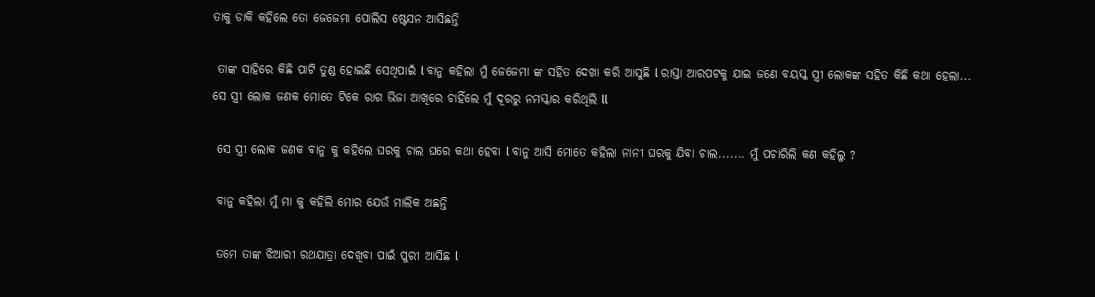ତାକୁ ଡାକି କହିଲେ ତୋ ଜେଜେମା ପୋଲିସ ଷ୍ଟେସନ ଆସିଛନ୍ତି

 ତାଙ୍କ ସାହିରେ କିଛି ପାଟି ତୁଣ୍ଡ ହୋଇଛି ସେଥିପାଇଁ l ବାନୁ କହିଲା ମୁଁ ଜେଜେମା ଙ୍କ ସହିତ ଦେଖା କରି ଆସୁଛି l ରାସ୍ତା ଆରପଟକୁ ଯାଇ ଜଣେ ବୟସ୍କ ସ୍ତ୍ରୀ ଲୋକଙ୍କ ସହିତ କିଛି କଥା ହେଲା... ସେ ସ୍ତ୍ରୀ ଲୋକ ଜଣକ ମୋତେ ଟିକେ ରାଗ ଭିଜା ଆଖିରେ ଚାହିଁଲେ ମୁଁ ଦୂରରୁ ନମସ୍କାର କରିଥିଲି ll

 ସେ ସ୍ତ୍ରୀ ଲୋକ ଜଣକ ବାନୁ କୁ କହିଲେ ଘରକୁ ଚାଲ ଘରେ କଥା ହେବା l ବାନୁ ଆସି ମୋତେ କହିଲା ନାନୀ ଘରକୁ ଯିବା ଚାଲ....... ମୁଁ ପଚାରିଲି କଣ କହିଲୁ ?

 ବାନୁ କହିଲା ମୁଁ ମା କୁ କହିଲି ମୋର ଯେଉଁ ମାଲିକ ଅଛନ୍ତି

 ତମେ ତାଙ୍କ ଝିଆରୀ ରଥଯାତ୍ରା ଦେଖିବା ପାଇଁ ପୁରୀ ଆସିଛ l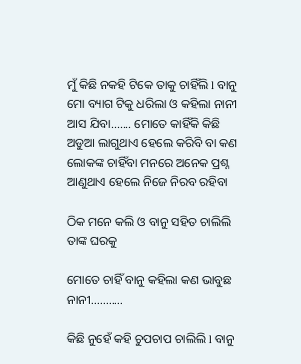ମୁଁ କିଛି ନକହି ଟିକେ ତାକୁ ଚାହିଁଲି l ବାନୁ ମୋ ବ୍ୟାଗ ଟିକୁ ଧରିଲା ଓ କହିଲା ନାନୀ ଆସ ଯିବା....... ମୋତେ କାହିଁକି କିଛି ଅଡୁଆ ଲାଗୁଥାଏ ହେଲେ କରିବି ବା କଣ ଲୋକଙ୍କ ଚାହିଁବା ମନରେ ଅନେକ ପ୍ରଶ୍ନ ଆଣୁଥାଏ ହେଲେ ନିଜେ ନିରବ ରହିବା

ଠିକ ମନେ କଲି ଓ ବାନୁ ସହିତ ଚାଲିଲି ତାଙ୍କ ଘରକୁ

ମୋତେ ଚାହିଁ ବାନୁ କହିଲା କଣ ଭାବୁଛ ନାନୀ...........

କିଛି ନୁହେଁ କହି ଚୁପଚାପ ଚାଲିଲି l ବାନୁ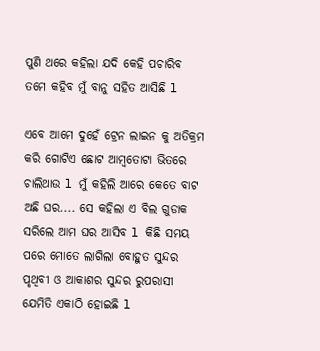ପୁଣି ଥରେ କହିଲା ଯଦି କେହି ପଚାରିବ ତମେ କହିବ ମୁଁ ବାନୁ ସହିତ ଆସିଛି l

ଏବେ ଆମେ ଦୁହେଁ ଟ୍ରେନ ଲାଇନ କୁ ଅତିକ୍ରମ କରି ଗୋଟିଏ ଛୋଟ ଆମ୍ବତୋଟା ଭିତରେ ଚାଲିଥାଉ l ମୁଁ କହିଲି ଆରେ କେତେ ବାଟ ଅଛି ଘର.... ସେ କହିଲା ଏ ବିଲ ଗୁଡାକ ସରିଲେ ଆମ ଘର ଆସିବ l କିଛି ସମୟ ପରେ ମୋତେ ଲାଗିଲା ବୋହୁତ ସୁନ୍ଦର ପୃଥିବୀ ଓ ଆକାଶର ସୁନ୍ଦର ରୁପରାସୀ ଯେମିତି ଏକାଠି ହୋଇଛି l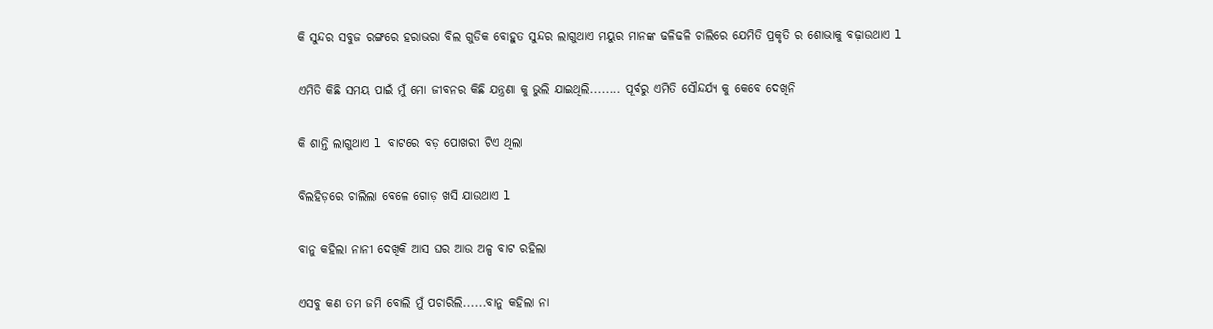କି ସୁନ୍ଦର ସବୁଜ ରଙ୍ଗରେ ହରାଭରା ବିଲ ଗୁଡିକ ବୋହୁତ ସୁନ୍ଦର ଲାଗୁଥାଏ ମୟୁର ମାନଙ୍କ ଢଳିଢଳି ଚାଲିରେ ଯେମିତି ପ୍ରକୃତି ର ଶୋଭାକୁ ବଢ଼ାଉଥାଏ l

ଏମିତି କିଛି ସମୟ ପାଇଁ ମୁଁ ମୋ ଜୀବନର କିଛି ଯନ୍ତ୍ରଣା କୁ ଭୁଲି ଯାଇଥିଲି........ ପୂର୍ବରୁ ଏମିତି ସୌନ୍ଦର୍ଯ୍ୟ କୁ କେବେ ଦେଖିନି

କି ଶାନ୍ତି ଲାଗୁଥାଏ l ବାଟରେ ବଡ଼ ପୋଖରୀ ଟିଏ ଥିଲା

ବିଲହିଡ଼ରେ ଚାଲିଲା ବେଳେ ଗୋଡ଼ ଖସି ଯାଉଥାଏ l

ବାନୁ କହିଲା ନାନୀ ଦେଖିକି ଆସ ଘର ଆଉ ଅଳ୍ପ ବାଟ ରହିଲା

ଏସବୁ କଣ ତମ ଜମି ବୋଲି ମୁଁ ପଚାରିଲି......ବାନୁ କହିଲା ନା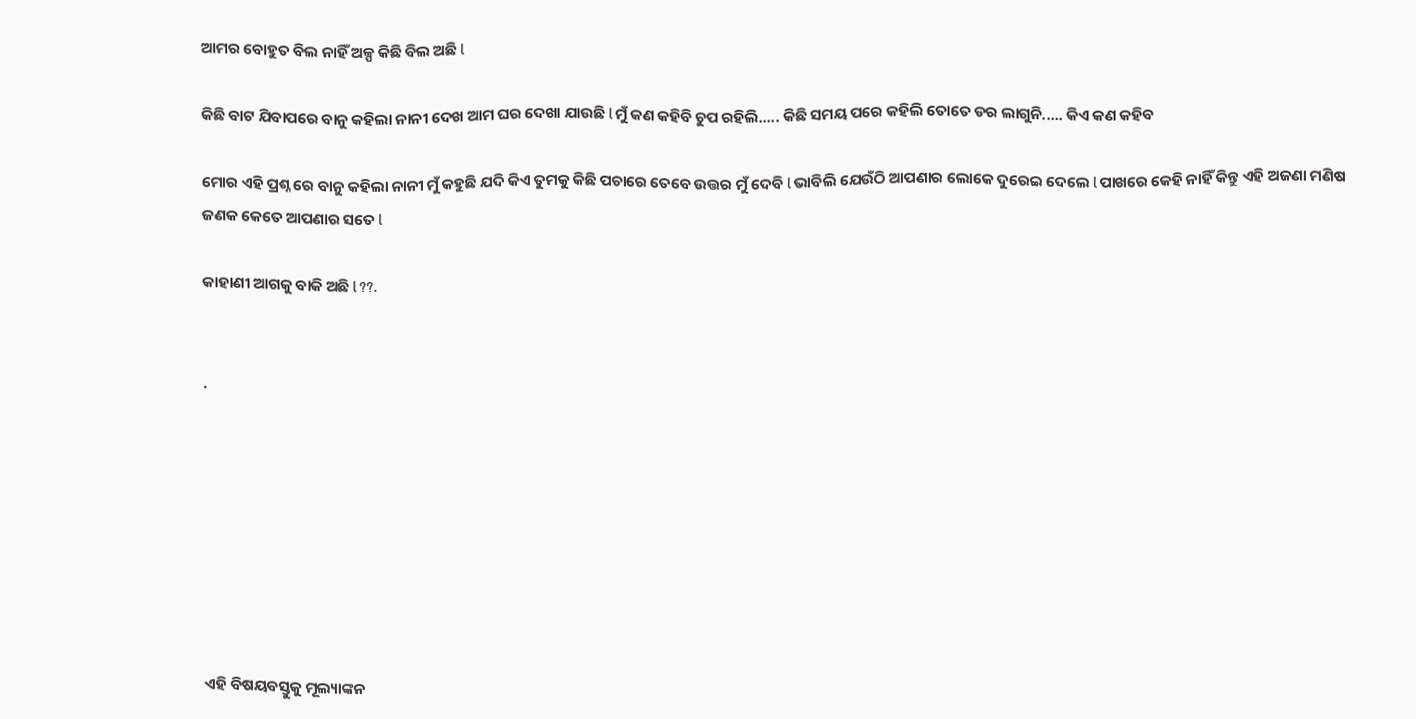ଆମର ବୋହୁତ ବିଲ ନାହିଁ ଅଳ୍ପ କିଛି ବିଲ ଅଛି l

କିଛି ବାଟ ଯିବାପରେ ବାନୁ କହିଲା ନାନୀ ଦେଖ ଆମ ଘର ଦେଖା ଯାଉଛି l ମୁଁ କଣ କହିବି ଚୁପ ରହିଲି..... କିଛି ସମୟ ପରେ କହିଲି ତୋତେ ଡର ଲାଗୁନି..... କିଏ କଣ କହିବ

ମୋର ଏହି ପ୍ରଶ୍ନ ରେ ବାନୁ କହିଲା ନାନୀ ମୁଁ କହୁଛି ଯଦି କିଏ ତୁମକୁ କିଛି ପଚାରେ ତେବେ ଉତ୍ତର ମୁଁ ଦେବି l ଭାବିଲି ଯେଉଁଠି ଆପଣାର ଲୋକେ ଦୁରେଇ ଦେଲେ l ପାଖରେ କେହି ନାହିଁ କିନ୍ତୁ ଏହି ଅଜଣା ମଣିଷ ଜଣକ କେତେ ଆପଣାର ସତେ l

କାହାଣୀ ଆଗକୁ ବାକି ଅଛି l ??.


.








ଏହି ବିଷୟବସ୍ତୁକୁ ମୂଲ୍ୟାଙ୍କନ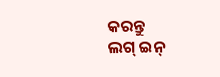କରନ୍ତୁ
ଲଗ୍ ଇନ୍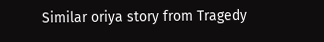Similar oriya story from Tragedy